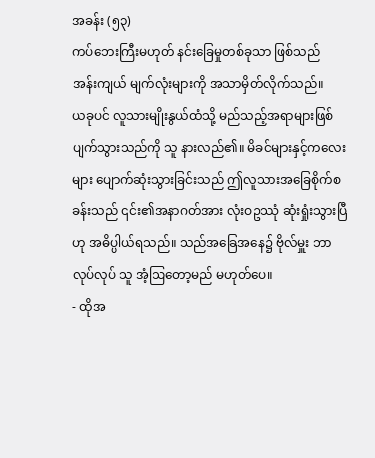အခန်း (၅၃)
ကပ်ဘေးကြီးမဟုတ် နင်းခြေမှုတစ်ခုသာ ဖြစ်သည်
အန်းကျယ် မျက်လုံးများကို အသာမှိတ်လိုက်သည်။
ယခုပင် လူသားမျိုးနွယ်ထံသို့ မည်သည့်အရာများဖြစ်ပျက်သွားသည်ကို သူ နားလည်၏။ မိခင်များနှင့်ကလေးများ ပျောက်ဆုံးသွားခြင်းသည် ဤလူသားအခြေစိုက်စခန်းသည် ၎င်း၏အနာဂတ်အား လုံးဝဥဿုံ ဆုံးရှုံးသွားပြီဟု အဓိပ္ပါယ်ရသည်။ သည်အခြေအနေ၌ ဗိုလ်မှူး ဘာလုပ်လုပ် သူ အံ့ဩတော့မည် မဟုတ်ပေ။
- ထိုအ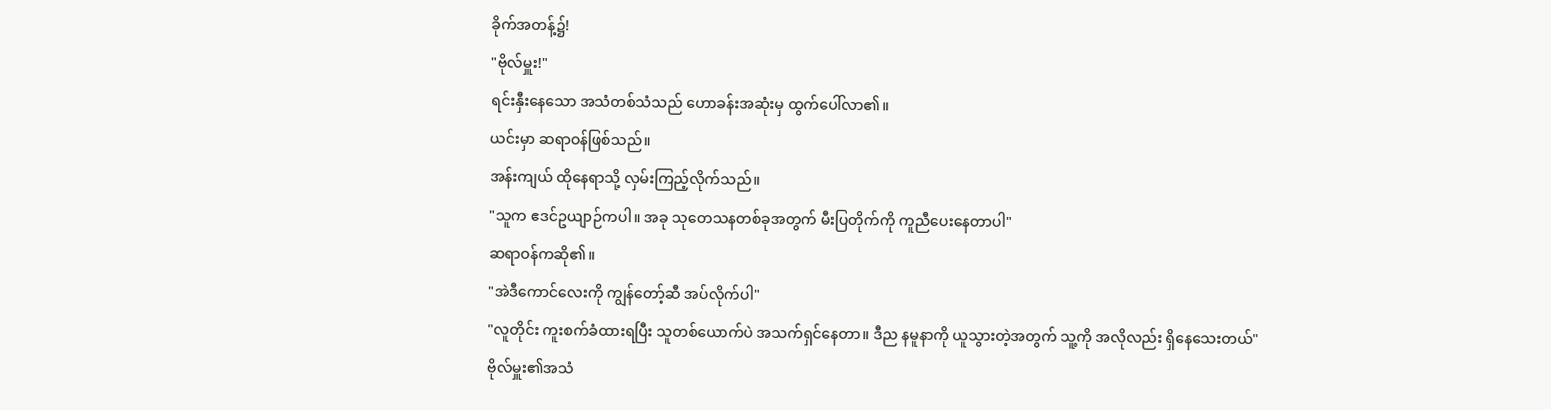ခိုက်အတန့်၌!
"ဗိုလ်မှူး!"
ရင်းနှီးနေသော အသံတစ်သံသည် ဟောခန်းအဆုံးမှ ထွက်ပေါ်လာ၏။
ယင်းမှာ ဆရာဝန်ဖြစ်သည်။
အန်းကျယ် ထိုနေရာသို့ လှမ်းကြည့်လိုက်သည်။
"သူက ဧဒင်ဥယျာဉ်ကပါ။ အခု သုတေသနတစ်ခုအတွက် မီးပြတိုက်ကို ကူညီပေးနေတာပါ"
ဆရာဝန်ကဆို၏။
"အဲဒီကောင်လေးကို ကျွန်တော့်ဆီ အပ်လိုက်ပါ"
"လူတိုင်း ကူးစက်ခံထားရပြီး သူတစ်ယောက်ပဲ အသက်ရှင်နေတာ။ ဒီည နမူနာကို ယူသွားတဲ့အတွက် သူ့ကို အလိုလည်း ရှိနေသေးတယ်"
ဗိုလ်မှူး၏အသံ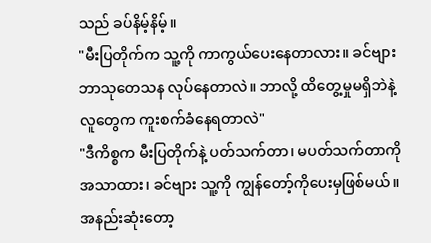သည် ခပ်နိမ့်နိမ့်။
"မီးပြတိုက်က သူ့ကို ကာကွယ်ပေးနေတာလား။ ခင်ဗျား ဘာသုတေသန လုပ်နေတာလဲ။ ဘာလို့ ထိတွေ့မှုမရှိဘဲနဲ့ လူတွေက ကူးစက်ခံနေရတာလဲ"
"ဒီကိစ္စက မီးပြတိုက်နဲ့ ပတ်သက်တာ၊ မပတ်သက်တာကို အသာထား၊ ခင်ဗျား သူ့ကို ကျွန်တော့်ကိုပေးမှဖြစ်မယ်။ အနည်းဆုံးတော့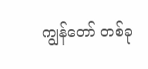ကျွန်တော် တစ်ခု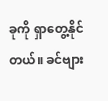ခုကို ရှာတွေ့နိုင်တယ်။ ခင်ဗျား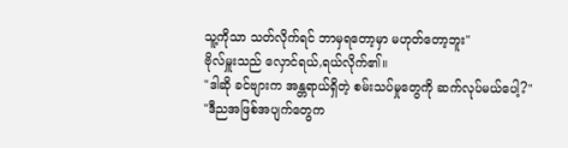သူ့ကိုသာ သတ်လိုက်ရင် ဘာမှရတော့မှာ မဟုတ်တော့ဘူး"
ဗိုလ်မှူးသည် လှောင်ရယ်,ရယ်လိုက်၏။
"ဒါဆို ခင်ဗျားက အန္တရာယ်ရှိတဲ့ စမ်းသပ်မှုတွေကို ဆက်လုပ်မယ်ပေါ့?"
"ဒီညအဖြစ်အပျက်တွေက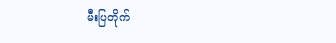မီးပြတိုက်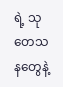ရဲ့ သုတေသနတွေနဲ့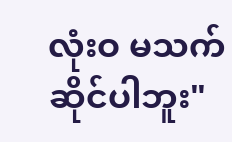လုံးဝ မသက်ဆိုင်ပါဘူး"